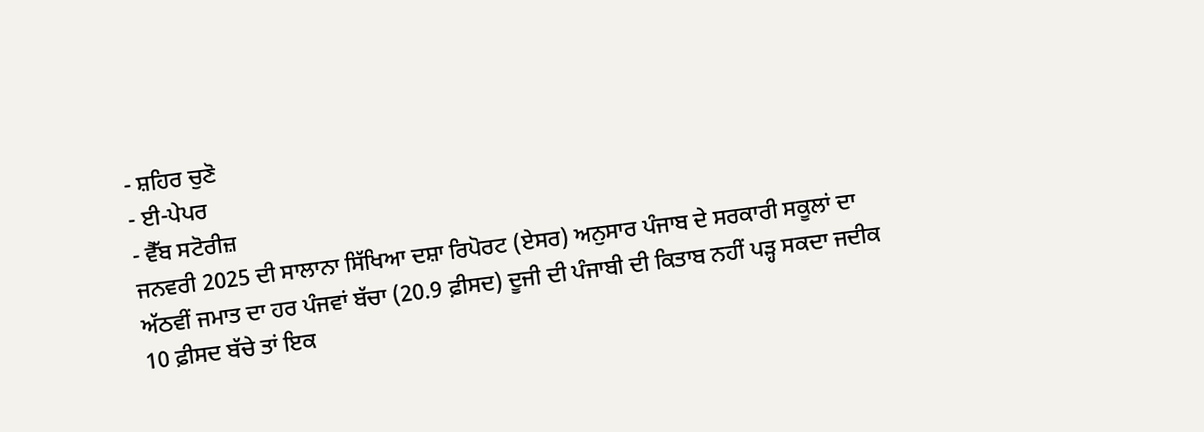- ਸ਼ਹਿਰ ਚੁਣੋ
- ਈ-ਪੇਪਰ
- ਵੈੱਬ ਸਟੋਰੀਜ਼
ਜਨਵਰੀ 2025 ਦੀ ਸਾਲਾਨਾ ਸਿੱਖਿਆ ਦਸ਼ਾ ਰਿਪੋਰਟ (ਏਸਰ) ਅਨੁਸਾਰ ਪੰਜਾਬ ਦੇ ਸਰਕਾਰੀ ਸਕੂਲਾਂ ਦਾ ਅੱਠਵੀਂ ਜਮਾਤ ਦਾ ਹਰ ਪੰਜਵਾਂ ਬੱਚਾ (20.9 ਫ਼ੀਸਦ) ਦੂਜੀ ਦੀ ਪੰਜਾਬੀ ਦੀ ਕਿਤਾਬ ਨਹੀਂ ਪੜ੍ਹ ਸਕਦਾ ਜਦੀਕ 10 ਫ਼ੀਸਦ ਬੱਚੇ ਤਾਂ ਇਕ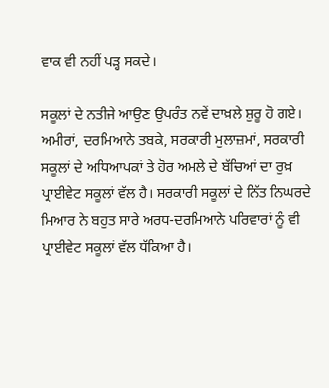ਵਾਕ ਵੀ ਨਹੀਂ ਪੜ੍ਹ ਸਕਦੇ।

ਸਕੂਲਾਂ ਦੇ ਨਤੀਜੇ ਆਉਣ ਉਪਰੰਤ ਨਵੇਂ ਦਾਖ਼ਲੇ ਸ਼ੁਰੂ ਹੋ ਗਏ। ਅਮੀਰਾਂ, ਦਰਮਿਆਨੇ ਤਬਕੇ, ਸਰਕਾਰੀ ਮੁਲਾਜ਼ਮਾਂ, ਸਰਕਾਰੀ ਸਕੂਲਾਂ ਦੇ ਅਧਿਆਪਕਾਂ ਤੇ ਹੋਰ ਅਮਲੇ ਦੇ ਬੱਚਿਆਂ ਦਾ ਰੁਖ਼ ਪ੍ਰਾਈਵੇਟ ਸਕੂਲਾਂ ਵੱਲ ਹੈ। ਸਰਕਾਰੀ ਸਕੂਲਾਂ ਦੇ ਨਿੱਤ ਨਿਘਰਦੇ ਮਿਆਰ ਨੇ ਬਹੁਤ ਸਾਰੇ ਅਰਧ-ਦਰਮਿਆਨੇ ਪਰਿਵਾਰਾਂ ਨੂੰ ਵੀ ਪ੍ਰਾਈਵੇਟ ਸਕੂਲਾਂ ਵੱਲ ਧੱਕਿਆ ਹੈ।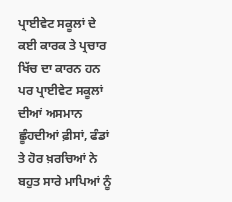ਪ੍ਰਾਈਵੇਟ ਸਕੂਲਾਂ ਦੇ ਕਈ ਕਾਰਕ ਤੇ ਪ੍ਰਚਾਰ ਖਿੱਚ ਦਾ ਕਾਰਨ ਹਨ ਪਰ ਪ੍ਰਾਈਵੇਟ ਸਕੂਲਾਂ ਦੀਆਂ ਅਸਮਾਨ ਛੂੰਹਦੀਆਂ ਫ਼ੀਸਾਂ, ਫੰਡਾਂ ਤੇ ਹੋਰ ਖ਼ਰਚਿਆਂ ਨੇ ਬਹੁਤ ਸਾਰੇ ਮਾਪਿਆਂ ਨੂੰ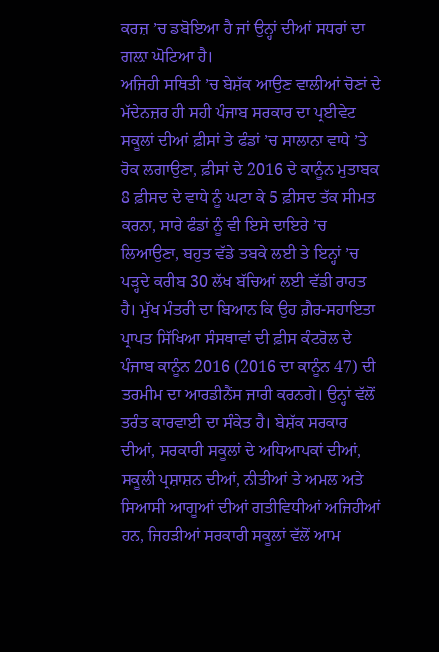ਕਰਜ਼ ’ਚ ਡਬੋਇਆ ਹੈ ਜਾਂ ਉਨ੍ਹਾਂ ਦੀਆਂ ਸਧਰਾਂ ਦਾ ਗਲ਼ਾ ਘੋਟਿਆ ਹੈ।
ਅਜਿਹੀ ਸਥਿਤੀ ’ਚ ਬੇਸ਼ੱਕ ਆਉਣ ਵਾਲੀਆਂ ਚੋਣਾਂ ਦੇ ਮੱਦੇਨਜ਼ਰ ਹੀ ਸਹੀ ਪੰਜਾਬ ਸਰਕਾਰ ਦਾ ਪ੍ਰਈਵੇਟ ਸਕੂਲਾਂ ਦੀਆਂ ਫ਼ੀਸਾਂ ਤੇ ਫੰਡਾਂ ’ਚ ਸਾਲਾਨਾ ਵਾਧੇ ’ਤੇ ਰੋਕ ਲਗਾਉਣਾ, ਫ਼ੀਸਾਂ ਦੇ 2016 ਦੇ ਕਾਨੂੰਨ ਮੁਤਾਬਕ 8 ਫ਼ੀਸਦ ਦੇ ਵਾਧੇ ਨੂੰ ਘਟਾ ਕੇ 5 ਫ਼ੀਸਦ ਤੱਕ ਸੀਮਤ ਕਰਨਾ, ਸਾਰੇ ਫੰਡਾਂ ਨੂੰ ਵੀ ਇਸੇ ਦਾਇਰੇ ’ਚ ਲਿਆਉਣਾ, ਬਹੁਤ ਵੱਡੇ ਤਬਕੇ ਲਈ ਤੇ ਇਨ੍ਹਾਂ ’ਚ ਪੜ੍ਹਦੇ ਕਰੀਬ 30 ਲੱਖ ਬੱਚਿਆਂ ਲਈ ਵੱਡੀ ਰਾਹਤ ਹੈ। ਮੁੱਖ ਮੰਤਰੀ ਦਾ ਬਿਆਨ ਕਿ ਉਹ ਗ਼ੈਰ-ਸਹਾਇਤਾ ਪ੍ਰਾਪਤ ਸਿੱਖਿਆ ਸੰਸਥਾਵਾਂ ਦੀ ਫ਼ੀਸ ਕੰਟਰੋਲ ਦੇ ਪੰਜਾਬ ਕਾਨੂੰਨ 2016 (2016 ਦਾ ਕਾਨੂੰਨ 47) ਦੀ ਤਰਮੀਮ ਦਾ ਆਰਡੀਨੈਂਸ ਜਾਰੀ ਕਰਨਗੇ। ਉਨ੍ਹਾਂ ਵੱਲੋਂ ਤਰੰਤ ਕਾਰਵਾਈ ਦਾ ਸੰਕੇਤ ਹੈ। ਬੇਸ਼ੱਕ ਸਰਕਾਰ ਦੀਆਂ, ਸਰਕਾਰੀ ਸਕੂਲਾਂ ਦੇ ਅਧਿਆਪਕਾਂ ਦੀਆਂ, ਸਕੂਲੀ ਪ੍ਰਸ਼ਾਸ਼ਨ ਦੀਆਂ, ਨੀਤੀਆਂ ਤੇ ਅਮਲ ਅਤੇ ਸਿਆਸੀ ਆਗੂਆਂ ਦੀਆਂ ਗਤੀਵਿਧੀਆਂ ਅਜਿਹੀਆਂ ਹਨ, ਜਿਹੜੀਆਂ ਸਰਕਾਰੀ ਸਕੂਲਾਂ ਵੱਲੋਂ ਆਮ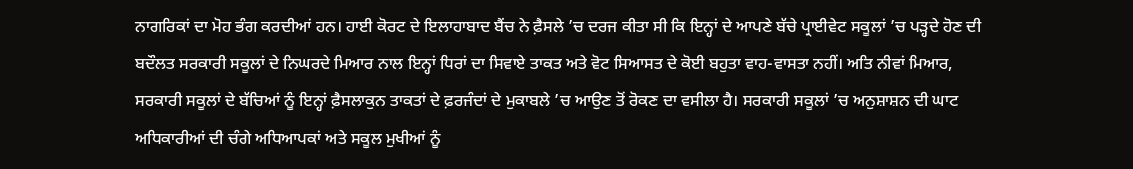ਨਾਗਰਿਕਾਂ ਦਾ ਮੋਹ ਭੰਗ ਕਰਦੀਆਂ ਹਨ। ਹਾਈ ਕੋਰਟ ਦੇ ਇਲਾਹਾਬਾਦ ਬੈਂਚ ਨੇ ਫ਼ੈਸਲੇ ’ਚ ਦਰਜ ਕੀਤਾ ਸੀ ਕਿ ਇਨ੍ਹਾਂ ਦੇ ਆਪਣੇ ਬੱਚੇ ਪ੍ਰਾਈਵੇਟ ਸਕੂਲਾਂ ’ਚ ਪੜ੍ਹਦੇ ਹੋਣ ਦੀ ਬਦੌਲਤ ਸਰਕਾਰੀ ਸਕੂਲਾਂ ਦੇ ਨਿਘਰਦੇ ਮਿਆਰ ਨਾਲ ਇਨ੍ਹਾਂ ਧਿਰਾਂ ਦਾ ਸਿਵਾਏ ਤਾਕਤ ਅਤੇ ਵੋਟ ਸਿਆਸਤ ਦੇ ਕੋਈ ਬਹੁਤਾ ਵਾਹ-ਵਾਸਤਾ ਨਹੀਂ। ਅਤਿ ਨੀਵਾਂ ਮਿਆਰ, ਸਰਕਾਰੀ ਸਕੂਲਾਂ ਦੇ ਬੱਚਿਆਂ ਨੂੰ ਇਨ੍ਹਾਂ ਫ਼ੈਸਲਾਕੁਨ ਤਾਕਤਾਂ ਦੇ ਫ਼ਰਜੰਦਾਂ ਦੇ ਮੁਕਾਬਲੇ ’ਚ ਆਉਣ ਤੋਂ ਰੋਕਣ ਦਾ ਵਸੀਲਾ ਹੈ। ਸਰਕਾਰੀ ਸਕੂਲਾਂ ’ਚ ਅਨੁਸ਼ਾਸ਼ਨ ਦੀ ਘਾਟ ਅਧਿਕਾਰੀਆਂ ਦੀ ਚੰਗੇ ਅਧਿਆਪਕਾਂ ਅਤੇ ਸਕੂਲ ਮੁਖੀਆਂ ਨੂੰ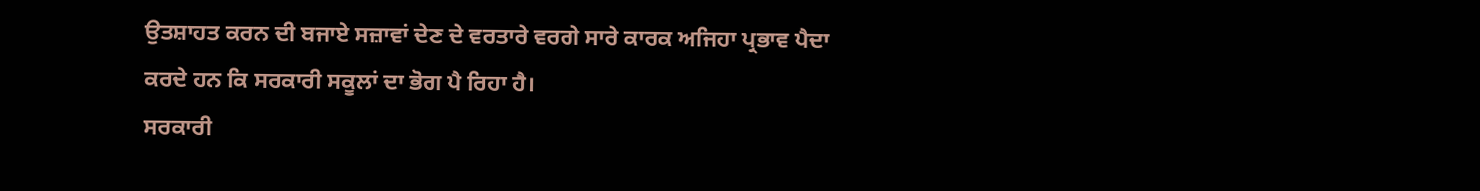ਉਤਸ਼ਾਹਤ ਕਰਨ ਦੀ ਬਜਾਏ ਸਜ਼ਾਵਾਂ ਦੇਣ ਦੇ ਵਰਤਾਰੇ ਵਰਗੇ ਸਾਰੇ ਕਾਰਕ ਅਜਿਹਾ ਪ੍ਰਭਾਵ ਪੈਦਾ ਕਰਦੇ ਹਨ ਕਿ ਸਰਕਾਰੀ ਸਕੂਲਾਂ ਦਾ ਭੋਗ ਪੈ ਰਿਹਾ ਹੈ।
ਸਰਕਾਰੀ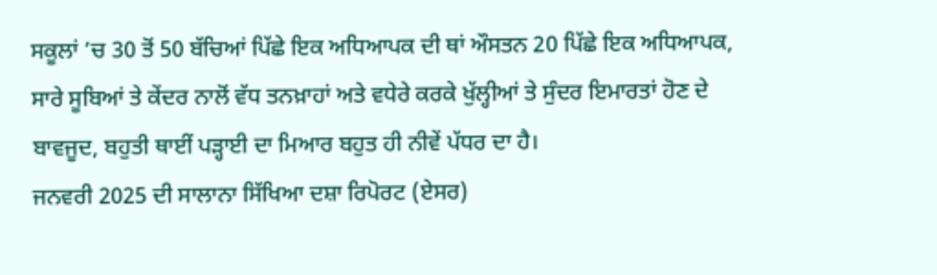ਸਕੂਲਾਂ ’ਚ 30 ਤੋਂ 50 ਬੱਚਿਆਂ ਪਿੱਛੇ ਇਕ ਅਧਿਆਪਕ ਦੀ ਥਾਂ ਔਸਤਨ 20 ਪਿੱਛੇ ਇਕ ਅਧਿਆਪਕ, ਸਾਰੇ ਸੂਬਿਆਂ ਤੇ ਕੇਂਦਰ ਨਾਲੋਂ ਵੱਧ ਤਨਖ਼ਾਹਾਂ ਅਤੇ ਵਧੇਰੇ ਕਰਕੇ ਖੁੱਲ੍ਹੀਆਂ ਤੇ ਸੁੰਦਰ ਇਮਾਰਤਾਂ ਹੋਣ ਦੇ ਬਾਵਜੂਦ, ਬਹੁਤੀ ਥਾਈਂ ਪੜ੍ਹਾਈ ਦਾ ਮਿਆਰ ਬਹੁਤ ਹੀ ਨੀਵੇਂ ਪੱਧਰ ਦਾ ਹੈ।
ਜਨਵਰੀ 2025 ਦੀ ਸਾਲਾਨਾ ਸਿੱਖਿਆ ਦਸ਼ਾ ਰਿਪੋਰਟ (ਏਸਰ)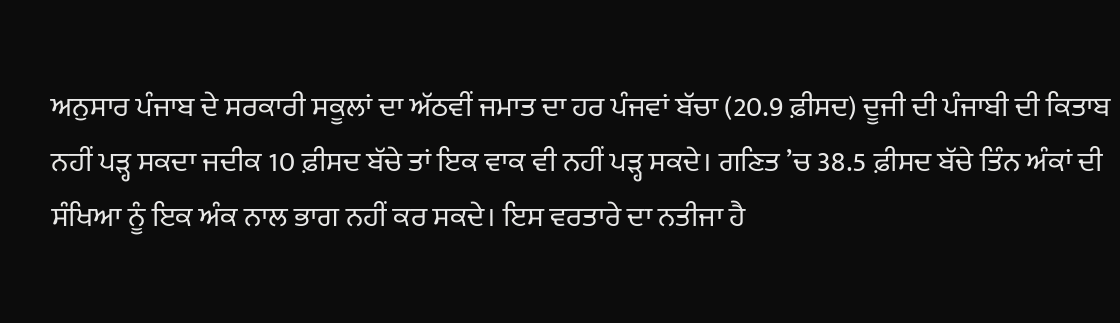ਅਨੁਸਾਰ ਪੰਜਾਬ ਦੇ ਸਰਕਾਰੀ ਸਕੂਲਾਂ ਦਾ ਅੱਠਵੀਂ ਜਮਾਤ ਦਾ ਹਰ ਪੰਜਵਾਂ ਬੱਚਾ (20.9 ਫ਼ੀਸਦ) ਦੂਜੀ ਦੀ ਪੰਜਾਬੀ ਦੀ ਕਿਤਾਬ ਨਹੀਂ ਪੜ੍ਹ ਸਕਦਾ ਜਦੀਕ 10 ਫ਼ੀਸਦ ਬੱਚੇ ਤਾਂ ਇਕ ਵਾਕ ਵੀ ਨਹੀਂ ਪੜ੍ਹ ਸਕਦੇ। ਗਣਿਤ ’ਚ 38.5 ਫ਼ੀਸਦ ਬੱਚੇ ਤਿੰਨ ਅੰਕਾਂ ਦੀ ਸੰਖਿਆ ਨੂੰ ਇਕ ਅੰਕ ਨਾਲ ਭਾਗ ਨਹੀਂ ਕਰ ਸਕਦੇ। ਇਸ ਵਰਤਾਰੇ ਦਾ ਨਤੀਜਾ ਹੈ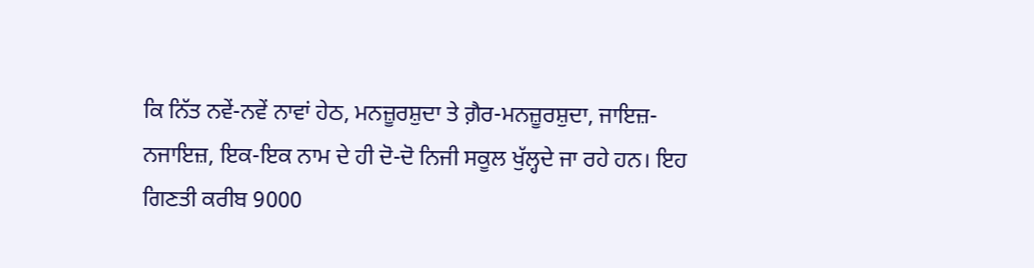ਕਿ ਨਿੱਤ ਨਵੇਂ-ਨਵੇਂ ਨਾਵਾਂ ਹੇਠ, ਮਨਜ਼ੂਰਸ਼ੁਦਾ ਤੇ ਗ਼ੈਰ-ਮਨਜ਼ੂਰਸ਼ੁਦਾ, ਜਾਇਜ਼-ਨਜਾਇਜ਼, ਇਕ-ਇਕ ਨਾਮ ਦੇ ਹੀ ਦੋ-ਦੋ ਨਿਜੀ ਸਕੂਲ ਖੁੱਲ੍ਹਦੇ ਜਾ ਰਹੇ ਹਨ। ਇਹ ਗਿਣਤੀ ਕਰੀਬ 9000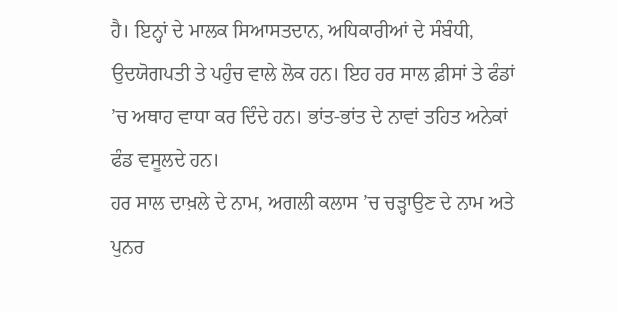ਹੈ। ਇਨ੍ਹਾਂ ਦੇ ਮਾਲਕ ਸਿਆਸਤਦਾਨ, ਅਧਿਕਾਰੀਆਂ ਦੇ ਸੰਬੰਧੀ, ਉਦਯੋਗਪਤੀ ਤੇ ਪਹੁੰਚ ਵਾਲੇ ਲੋਕ ਹਨ। ਇਹ ਹਰ ਸਾਲ ਫ਼ੀਸਾਂ ਤੇ ਫੰਡਾਂ ’ਚ ਅਥਾਹ ਵਾਧਾ ਕਰ ਦਿੰਦੇ ਹਨ। ਭਾਂਤ-ਭਾਂਤ ਦੇ ਨਾਵਾਂ ਤਹਿਤ ਅਨੇਕਾਂ ਫੰਡ ਵਸੂਲਦੇ ਹਨ।
ਹਰ ਸਾਲ ਦਾਖ਼ਲੇ ਦੇ ਨਾਮ, ਅਗਲੀ ਕਲਾਸ ’ਚ ਚੜ੍ਹਾਉਣ ਦੇ ਨਾਮ ਅਤੇ ਪੁਨਰ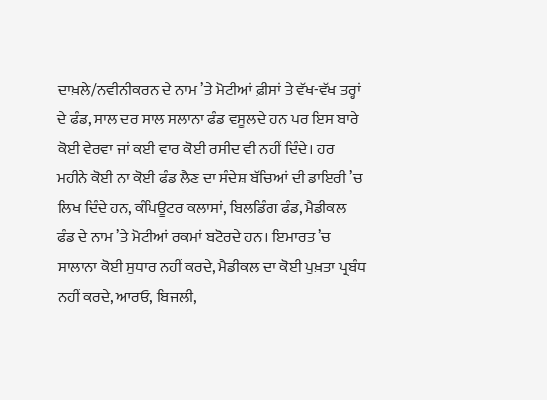ਦਾਖ਼ਲੇ/ਨਵੀਨੀਕਰਨ ਦੇ ਨਾਮ ’ਤੇ ਮੋਟੀਆਂ ਫ਼ੀਸਾਂ ਤੇ ਵੱਖ-ਵੱਖ ਤਰ੍ਹਾਂ ਦੇ ਫੰਡ, ਸਾਲ ਦਰ ਸਾਲ ਸਲਾਨਾ ਫੰਡ ਵਸੂਲਦੇ ਹਨ ਪਰ ਇਸ ਬਾਰੇ ਕੋਈ ਵੇਰਵਾ ਜਾਂ ਕਈ ਵਾਰ ਕੋਈ ਰਸੀਦ ਵੀ ਨਹੀਂ ਦਿੰਦੇ। ਹਰ ਮਹੀਨੇ ਕੋਈ ਨਾ ਕੋਈ ਫੰਡ ਲੈਣ ਦਾ ਸੰਦੇਸ਼ ਬੱਚਿਆਂ ਦੀ ਡਾਇਰੀ ’ਚ ਲਿਖ ਦਿੰਦੇ ਹਨ, ਕੰਪਿਊਟਰ ਕਲਾਸਾਂ, ਬਿਲਡਿੰਗ ਫੰਡ, ਮੈਡੀਕਲ ਫੰਡ ਦੇ ਨਾਮ ’ਤੇ ਮੋਟੀਆਂ ਰਕਮਾਂ ਬਟੋਰਦੇ ਹਨ। ਇਮਾਰਤ ’ਚ ਸਾਲਾਨਾ ਕੋਈ ਸੁਧਾਰ ਨਹੀਂ ਕਰਦੇ, ਮੈਡੀਕਲ ਦਾ ਕੋਈ ਪੁਖ਼ਤਾ ਪ੍ਰਬੰਧ ਨਹੀਂ ਕਰਦੇ, ਆਰਓ, ਬਿਜਲੀ,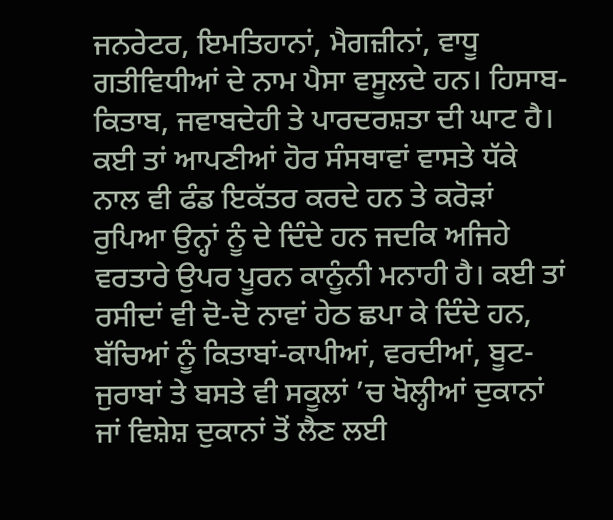ਜਨਰੇਟਰ, ਇਮਤਿਹਾਨਾਂ, ਮੈਗਜ਼ੀਨਾਂ, ਵਾਧੂ ਗਤੀਵਿਧੀਆਂ ਦੇ ਨਾਮ ਪੈਸਾ ਵਸੂਲਦੇ ਹਨ। ਹਿਸਾਬ-ਕਿਤਾਬ, ਜਵਾਬਦੇਹੀ ਤੇ ਪਾਰਦਰਸ਼ਤਾ ਦੀ ਘਾਟ ਹੈ। ਕਈ ਤਾਂ ਆਪਣੀਆਂ ਹੋਰ ਸੰਸਥਾਵਾਂ ਵਾਸਤੇ ਧੱਕੇ ਨਾਲ ਵੀ ਫੰਡ ਇਕੱਤਰ ਕਰਦੇ ਹਨ ਤੇ ਕਰੋੜਾਂ ਰੁਪਿਆ ਉਨ੍ਹਾਂ ਨੂੰ ਦੇ ਦਿੰਦੇ ਹਨ ਜਦਕਿ ਅਜਿਹੇ ਵਰਤਾਰੇ ਉਪਰ ਪੂਰਨ ਕਾਨੂੰਨੀ ਮਨਾਹੀ ਹੈ। ਕਈ ਤਾਂ ਰਸੀਦਾਂ ਵੀ ਦੋ-ਦੋ ਨਾਵਾਂ ਹੇਠ ਛਪਾ ਕੇ ਦਿੰਦੇ ਹਨ, ਬੱਚਿਆਂ ਨੂੰ ਕਿਤਾਬਾਂ-ਕਾਪੀਆਂ, ਵਰਦੀਆਂ, ਬੂਟ-ਜੁਰਾਬਾਂ ਤੇ ਬਸਤੇ ਵੀ ਸਕੂਲਾਂ ’ਚ ਖੋਲ੍ਹੀਆਂ ਦੁਕਾਨਾਂ ਜਾਂ ਵਿਸ਼ੇਸ਼ ਦੁਕਾਨਾਂ ਤੋਂ ਲੈਣ ਲਈ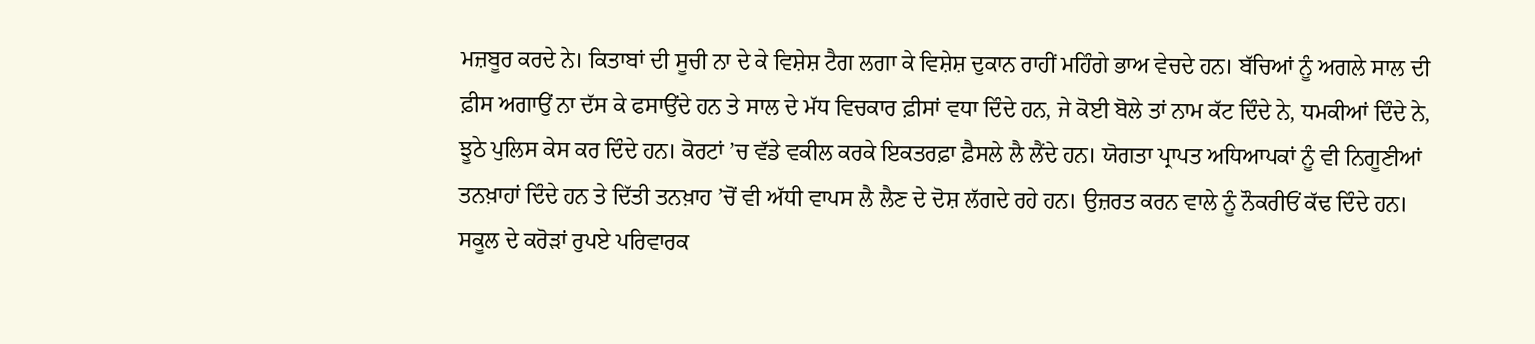ਮਜ਼ਬੂਰ ਕਰਦੇ ਨੇ। ਕਿਤਾਬਾਂ ਦੀ ਸੂਚੀ ਨਾ ਦੇ ਕੇ ਵਿਸ਼ੇਸ਼ ਟੈਗ ਲਗਾ ਕੇ ਵਿਸ਼ੇਸ਼ ਦੁਕਾਨ ਰਾਹੀਂ ਮਹਿੰਗੇ ਭਾਅ ਵੇਚਦੇ ਹਨ। ਬੱਚਿਆਂ ਨੂੰ ਅਗਲੇ ਸਾਲ ਦੀ ਫ਼ੀਸ ਅਗਾਉਂ ਨਾ ਦੱਸ ਕੇ ਫਸਾਉਂਦੇ ਹਨ ਤੇ ਸਾਲ ਦੇ ਮੱਧ ਵਿਚਕਾਰ ਫ਼ੀਸਾਂ ਵਧਾ ਦਿੰਦੇ ਹਨ, ਜੇ ਕੋਈ ਬੋਲੇ ਤਾਂ ਨਾਮ ਕੱਟ ਦਿੰਦੇ ਨੇ, ਧਮਕੀਆਂ ਦਿੰਦੇ ਨੇ, ਝੂਠੇ ਪੁਲਿਸ ਕੇਸ ਕਰ ਦਿੰਦੇ ਹਨ। ਕੋਰਟਾਂ ’ਚ ਵੱਡੇ ਵਕੀਲ ਕਰਕੇ ਇਕਤਰਫ਼ਾ ਫ਼ੈਸਲੇ ਲੈ ਲੈਂਦੇ ਹਨ। ਯੋਗਤਾ ਪ੍ਰਾਪਤ ਅਧਿਆਪਕਾਂ ਨੂੰ ਵੀ ਨਿਗੂਣੀਆਂ ਤਨਖ਼ਾਹਾਂ ਦਿੰਦੇ ਹਨ ਤੇ ਦਿੱਤੀ ਤਨਖ਼ਾਹ ’ਚੋਂ ਵੀ ਅੱਧੀ ਵਾਪਸ ਲੈ ਲੈਣ ਦੇ ਦੋਸ਼ ਲੱਗਦੇ ਰਹੇ ਹਨ। ਉਜ਼ਰਤ ਕਰਨ ਵਾਲੇ ਨੂੰ ਨੌਕਰੀਓਂ ਕੱਢ ਦਿੰਦੇ ਹਨ। ਸਕੂਲ ਦੇ ਕਰੋੜਾਂ ਰੁਪਏ ਪਰਿਵਾਰਕ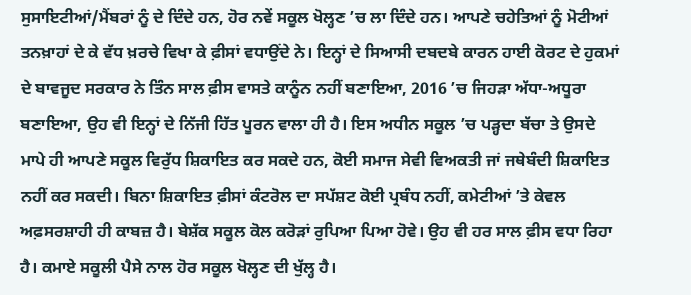ਸੁਸਾਇਟੀਆਂ/ਮੈਂਬਰਾਂ ਨੂੰ ਦੇ ਦਿੰਦੇ ਹਨ, ਹੋਰ ਨਵੇਂ ਸਕੂਲ ਖੋਲ੍ਹਣ ’ਚ ਲਾ ਦਿੰਦੇ ਹਨ। ਆਪਣੇ ਚਹੇਤਿਆਂ ਨੂੰ ਮੋਟੀਆਂ ਤਨਖ਼ਾਹਾਂ ਦੇ ਕੇ ਵੱਧ ਖ਼ਰਚੇ ਵਿਖਾ ਕੇ ਫ਼ੀਸਾਂ ਵਧਾਉਂਦੇ ਨੇ। ਇਨ੍ਹਾਂ ਦੇ ਸਿਆਸੀ ਦਬਦਬੇ ਕਾਰਨ ਹਾਈ ਕੋਰਟ ਦੇ ਹੁਕਮਾਂ ਦੇ ਬਾਵਜੂਦ ਸਰਕਾਰ ਨੇ ਤਿੰਨ ਸਾਲ ਫ਼ੀਸ ਵਾਸਤੇ ਕਾਨੂੰਨ ਨਹੀਂ ਬਣਾਇਆ, 2016 ’ਚ ਜਿਹੜਾ ਅੱਧਾ-ਅਧੂਰਾ ਬਣਾਇਆ, ਉਹ ਵੀ ਇਨ੍ਹਾਂ ਦੇ ਨਿੱਜੀ ਹਿੱਤ ਪੂਰਨ ਵਾਲਾ ਹੀ ਹੈ। ਇਸ ਅਧੀਨ ਸਕੂਲ ’ਚ ਪੜ੍ਹਦਾ ਬੱਚਾ ਤੇ ਉਸਦੇ ਮਾਪੇ ਹੀ ਆਪਣੇ ਸਕੂਲ ਵਿਰੁੱਧ ਸ਼ਿਕਾਇਤ ਕਰ ਸਕਦੇ ਹਨ, ਕੋਈ ਸਮਾਜ ਸੇਵੀ ਵਿਅਕਤੀ ਜਾਂ ਜਥੇਬੰਦੀ ਸ਼ਿਕਾਇਤ ਨਹੀਂ ਕਰ ਸਕਦੀ। ਬਿਨਾ ਸ਼ਿਕਾਇਤ ਫ਼ੀਸਾਂ ਕੰਟਰੋਲ ਦਾ ਸਪੱਸ਼ਟ ਕੋਈ ਪ੍ਰਬੰਧ ਨਹੀਂ, ਕਮੇਟੀਆਂ ’ਤੇ ਕੇਵਲ ਅਫ਼ਸਰਸ਼ਾਹੀ ਹੀ ਕਾਬਜ਼ ਹੈ। ਬੇਸ਼ੱਕ ਸਕੂਲ ਕੋਲ ਕਰੋੜਾਂ ਰੁਪਿਆ ਪਿਆ ਹੋਵੇ। ਉਹ ਵੀ ਹਰ ਸਾਲ ਫ਼ੀਸ ਵਧਾ ਰਿਹਾ ਹੈ। ਕਮਾਏ ਸਕੂਲੀ ਪੈਸੇ ਨਾਲ ਹੋਰ ਸਕੂਲ ਖੋਲ੍ਹਣ ਦੀ ਖੁੱਲ੍ਹ ਹੈ।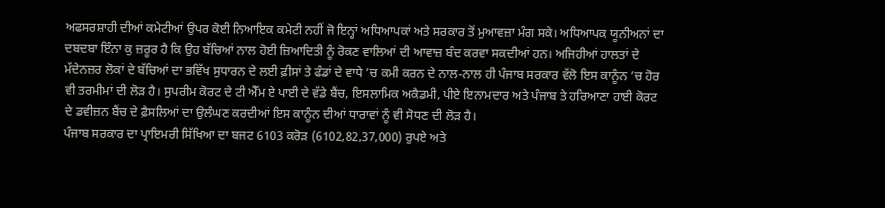ਅਫਸਰਸ਼ਾਹੀ ਦੀਆਂ ਕਮੇਟੀਆਂ ਉਪਰ ਕੋਈ ਨਿਆਇਕ ਕਮੇਟੀ ਨਹੀਂ ਜੋ ਇਨ੍ਹਾਂ ਅਧਿਆਪਕਾਂ ਅਤੇ ਸਰਕਾਰ ਤੋਂ ਮੁਆਵਜ਼ਾ ਮੰਗ ਸਕੇ। ਅਧਿਆਪਕ ਯੂਨੀਅਨਾਂ ਦਾ ਦਬਦਬਾ ਇੰਨਾ ਕੁ ਜ਼ਰੂਰ ਹੈ ਕਿ ਉਹ ਬੱਚਿਆਂ ਨਾਲ ਹੋਈ ਜ਼ਿਆਦਿਤੀ ਨੂੰ ਰੋਕਣ ਵਾਲਿਆਂ ਦੀ ਆਵਾਜ਼ ਬੰਦ ਕਰਵਾ ਸਕਦੀਆਂ ਹਨ। ਅਜਿਹੀਆਂ ਹਾਲਤਾਂ ਦੇ ਮੱਦੇਨਜ਼ਰ ਲੋਕਾਂ ਦੇ ਬੱਚਿਆਂ ਦਾ ਭਵਿੱਖ ਸੁਧਾਰਨ ਦੇ ਲਈ ਫ਼ੀਸਾਂ ਤੇ ਫੰਡਾਂ ਦੇ ਵਾਧੇ ’ਚ ਕਮੀ ਕਰਨ ਦੇ ਨਾਲ-ਨਾਲ ਹੀ ਪੰਜਾਬ ਸਰਕਾਰ ਵੱਲੋ ਇਸ ਕਾਨੂੰਨ ’ਚ ਹੋਰ ਵੀ ਤਰਮੀਮਾਂ ਦੀ ਲੋੜ ਹੈ। ਸੁਪਰੀਮ ਕੋਰਟ ਦੇ ਟੀ ਐੱਮ ਏ ਪਾਈ ਦੇ ਵੱਡੇ ਬੈਂਚ, ਇਸਲਾਮਿਕ ਅਕੈਡਮੀ, ਪੀਏ ਇਨਾਮਦਾਰ ਅਤੇ ਪੰਜਾਬ ਤੇ ਹਰਿਆਣਾ ਹਾਈ ਕੋਰਟ ਦੇ ਡਵੀਜ਼ਨ ਬੈਂਚ ਦੇ ਫ਼ੈਸਲਿਆਂ ਦਾ ਉਲੰਘਣ ਕਰਦੀਆਂ ਇਸ ਕਾਨੂੰਨ ਦੀਆਂ ਧਾਰਾਵਾਂ ਨੂੰ ਵੀ ਸੋਧਣ ਦੀ ਲੋੜ ਹੈ।
ਪੰਜਾਬ ਸਰਕਾਰ ਦਾ ਪ੍ਰਾਇਮਰੀ ਸਿੱਖਿਆ ਦਾ ਬਜਟ 6103 ਕਰੋੜ (6102,82,37,000) ਰੁਪਏ ਅਤੇ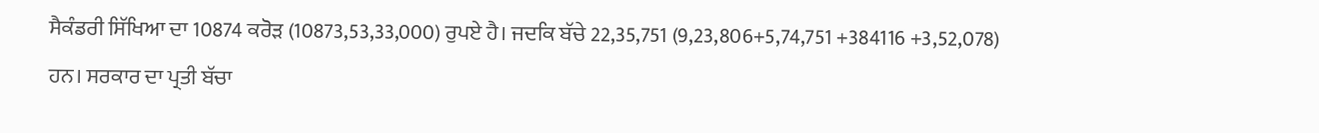ਸੈਕੰਡਰੀ ਸਿੱਖਿਆ ਦਾ 10874 ਕਰੋੜ (10873,53,33,000) ਰੁਪਏ ਹੈ। ਜਦਕਿ ਬੱਚੇ 22,35,751 (9,23,806+5,74,751 +384116 +3,52,078) ਹਨ। ਸਰਕਾਰ ਦਾ ਪ੍ਰਤੀ ਬੱਚਾ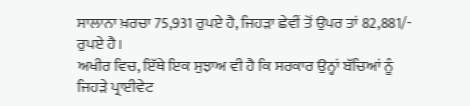ਸਾਲਾਨਾ ਖ਼ਰਚਾ 75,931 ਰੁਪਏ ਹੈ, ਜਿਹੜਾ ਛੇਵੀਂ ਤੋਂ ਉਪਰ ਤਾਂ 82,881/- ਰੁਪਏ ਹੈ।
ਅਖੀਰ ਵਿਚ, ਇੱਥੇ ਇਕ ਸੁਝਾਅ ਵੀ ਹੈ ਕਿ ਸਰਕਾਰ ਉਨ੍ਹਾਂ ਬੱਚਿਆਂ ਨੂੰ ਜਿਹੜੇ ਪ੍ਰਾਈਵੇਟ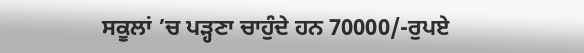ਸਕੂਲਾਂ ’ਚ ਪੜ੍ਹਣਾ ਚਾਹੁੰਦੇ ਹਨ 70000/-ਰੁਪਏ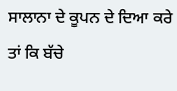ਸਾਲਾਨਾ ਦੇ ਕੂਪਨ ਦੇ ਦਿਆ ਕਰੇ ਤਾਂ ਕਿ ਬੱਚੇ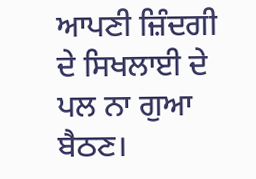ਆਪਣੀ ਜ਼ਿੰਦਗੀ ਦੇ ਸਿਖਲਾਈ ਦੇ ਪਲ ਨਾ ਗੁਆ ਬੈਠਣ।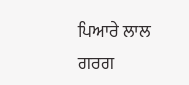ਪਿਆਰੇ ਲਾਲ ਗਰਗ